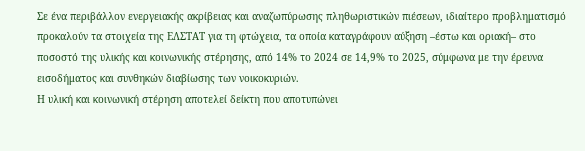Σε ένα περιβάλλον ενεργειακής ακρίβειας και αναζωπύρωσης πληθωριστικών πιέσεων, ιδιαίτερο προβληματισμό προκαλούν τα στοιχεία της ΕΛΣΤΑΤ για τη φτώχεια, τα οποία καταγράφουν αύξηση –έστω και οριακή– στο ποσοστό της υλικής και κοινωνικής στέρησης, από 14% το 2024 σε 14,9% το 2025, σύμφωνα με την έρευνα εισοδήματος και συνθηκών διαβίωσης των νοικοκυριών.
Η υλική και κοινωνική στέρηση αποτελεί δείκτη που αποτυπώνει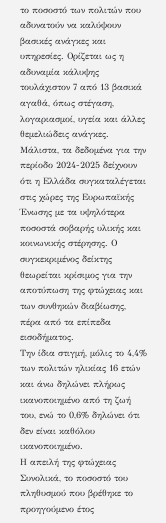το ποσοστό των πολιτών που αδυνατούν να καλύψουν βασικές ανάγκες και υπηρεσίες. Ορίζεται ως η αδυναμία κάλυψης τουλάχιστον 7 από 13 βασικά αγαθά, όπως στέγαση, λογαριασμοί, υγεία και άλλες θεμελιώδεις ανάγκες.
Μάλιστα, τα δεδομένα για την περίοδο 2024-2025 δείχνουν ότι η Ελλάδα συγκαταλέγεται στις χώρες της Ευρωπαϊκής Ένωσης με τα υψηλότερα ποσοστά σοβαρής υλικής και κοινωνικής στέρησης. Ο συγκεκριμένος δείκτης θεωρείται κρίσιμος για την αποτύπωση της φτώχειας και των συνθηκών διαβίωσης, πέρα από τα επίπεδα εισοδήματος.
Την ίδια στιγμή, μόλις το 4,4% των πολιτών ηλικίας 16 ετών και άνω δηλώνει πλήρως ικανοποιημένο από τη ζωή του, ενώ το 0,6% δηλώνει ότι δεν είναι καθόλου ικανοποιημένο.
Η απειλή της φτώχειας
Συνολικά, το ποσοστό του πληθυσμού που βρέθηκε το προηγούμενο έτος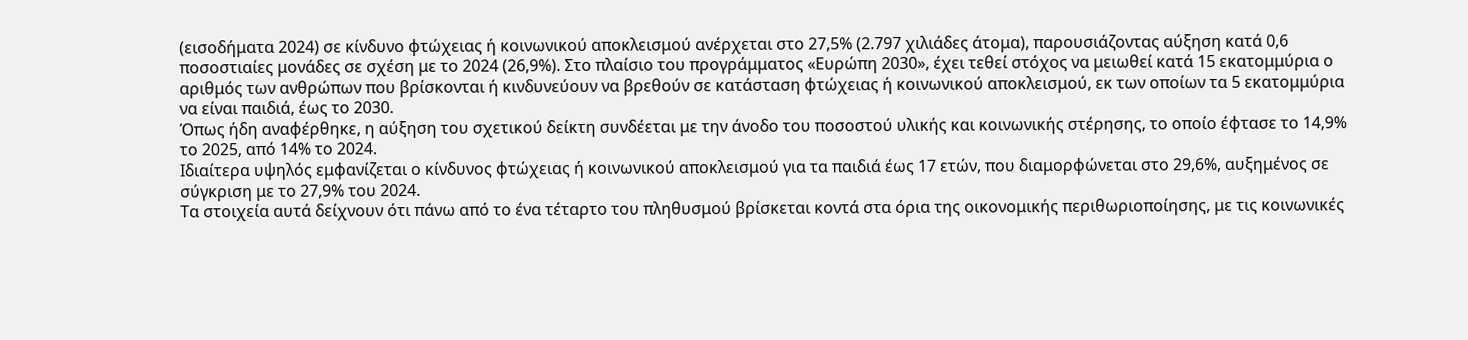(εισοδήματα 2024) σε κίνδυνο φτώχειας ή κοινωνικού αποκλεισμού ανέρχεται στο 27,5% (2.797 χιλιάδες άτομα), παρουσιάζοντας αύξηση κατά 0,6 ποσοστιαίες μονάδες σε σχέση με το 2024 (26,9%). Στο πλαίσιο του προγράμματος «Ευρώπη 2030», έχει τεθεί στόχος να μειωθεί κατά 15 εκατομμύρια ο αριθμός των ανθρώπων που βρίσκονται ή κινδυνεύουν να βρεθούν σε κατάσταση φτώχειας ή κοινωνικού αποκλεισμού, εκ των οποίων τα 5 εκατομμύρια να είναι παιδιά, έως το 2030.
Όπως ήδη αναφέρθηκε, η αύξηση του σχετικού δείκτη συνδέεται με την άνοδο του ποσοστού υλικής και κοινωνικής στέρησης, το οποίο έφτασε το 14,9% το 2025, από 14% το 2024.
Ιδιαίτερα υψηλός εμφανίζεται ο κίνδυνος φτώχειας ή κοινωνικού αποκλεισμού για τα παιδιά έως 17 ετών, που διαμορφώνεται στο 29,6%, αυξημένος σε σύγκριση με το 27,9% του 2024.
Τα στοιχεία αυτά δείχνουν ότι πάνω από το ένα τέταρτο του πληθυσμού βρίσκεται κοντά στα όρια της οικονομικής περιθωριοποίησης, με τις κοινωνικές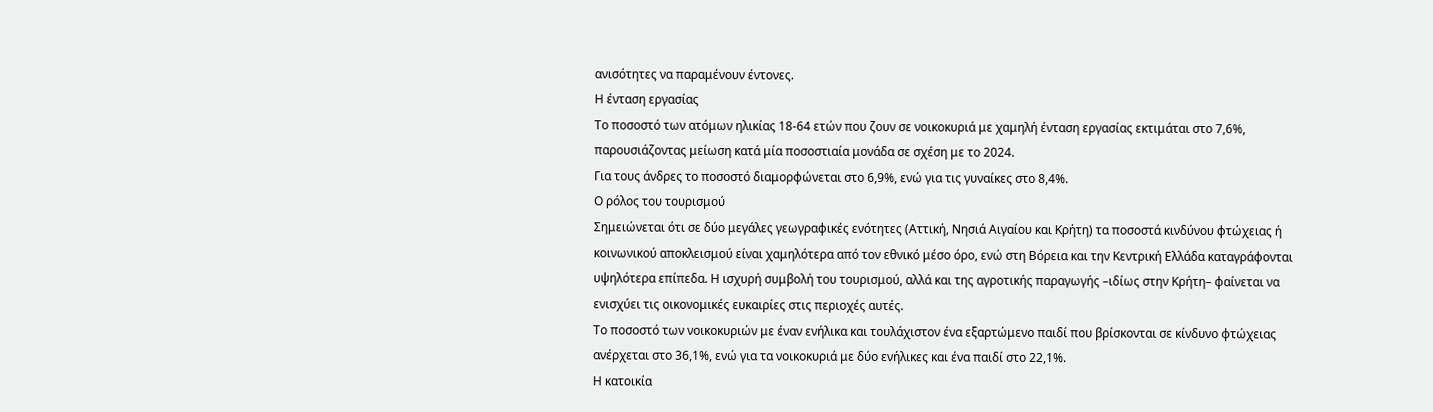ανισότητες να παραμένουν έντονες.
Η ένταση εργασίας
Το ποσοστό των ατόμων ηλικίας 18-64 ετών που ζουν σε νοικοκυριά με χαμηλή ένταση εργασίας εκτιμάται στο 7,6%, παρουσιάζοντας μείωση κατά μία ποσοστιαία μονάδα σε σχέση με το 2024.
Για τους άνδρες το ποσοστό διαμορφώνεται στο 6,9%, ενώ για τις γυναίκες στο 8,4%.
Ο ρόλος του τουρισμού
Σημειώνεται ότι σε δύο μεγάλες γεωγραφικές ενότητες (Αττική, Νησιά Αιγαίου και Κρήτη) τα ποσοστά κινδύνου φτώχειας ή κοινωνικού αποκλεισμού είναι χαμηλότερα από τον εθνικό μέσο όρο, ενώ στη Βόρεια και την Κεντρική Ελλάδα καταγράφονται υψηλότερα επίπεδα. Η ισχυρή συμβολή του τουρισμού, αλλά και της αγροτικής παραγωγής –ιδίως στην Κρήτη– φαίνεται να ενισχύει τις οικονομικές ευκαιρίες στις περιοχές αυτές.
Το ποσοστό των νοικοκυριών με έναν ενήλικα και τουλάχιστον ένα εξαρτώμενο παιδί που βρίσκονται σε κίνδυνο φτώχειας ανέρχεται στο 36,1%, ενώ για τα νοικοκυριά με δύο ενήλικες και ένα παιδί στο 22,1%.
Η κατοικία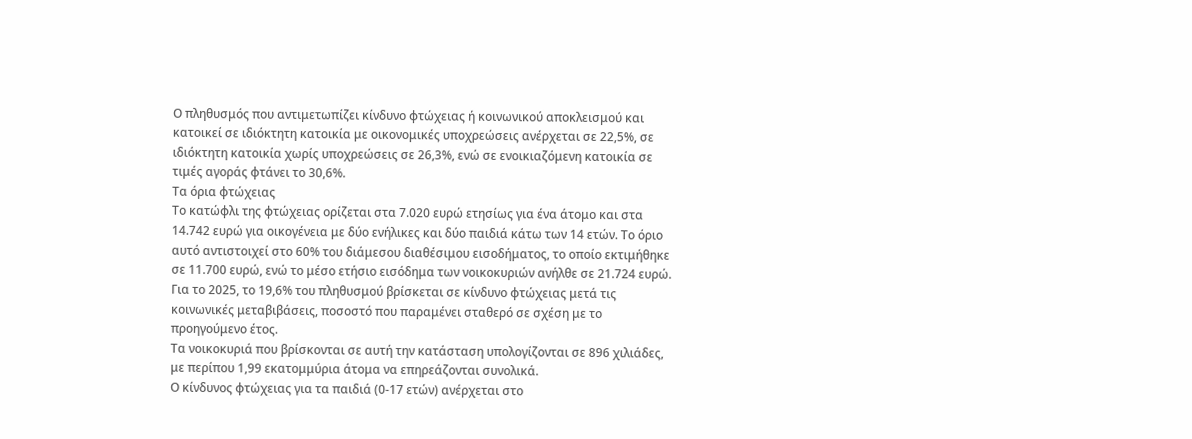Ο πληθυσμός που αντιμετωπίζει κίνδυνο φτώχειας ή κοινωνικού αποκλεισμού και κατοικεί σε ιδιόκτητη κατοικία με οικονομικές υποχρεώσεις ανέρχεται σε 22,5%, σε ιδιόκτητη κατοικία χωρίς υποχρεώσεις σε 26,3%, ενώ σε ενοικιαζόμενη κατοικία σε τιμές αγοράς φτάνει το 30,6%.
Τα όρια φτώχειας
Το κατώφλι της φτώχειας ορίζεται στα 7.020 ευρώ ετησίως για ένα άτομο και στα 14.742 ευρώ για οικογένεια με δύο ενήλικες και δύο παιδιά κάτω των 14 ετών. Το όριο αυτό αντιστοιχεί στο 60% του διάμεσου διαθέσιμου εισοδήματος, το οποίο εκτιμήθηκε σε 11.700 ευρώ, ενώ το μέσο ετήσιο εισόδημα των νοικοκυριών ανήλθε σε 21.724 ευρώ.
Για το 2025, το 19,6% του πληθυσμού βρίσκεται σε κίνδυνο φτώχειας μετά τις κοινωνικές μεταβιβάσεις, ποσοστό που παραμένει σταθερό σε σχέση με το προηγούμενο έτος.
Τα νοικοκυριά που βρίσκονται σε αυτή την κατάσταση υπολογίζονται σε 896 χιλιάδες, με περίπου 1,99 εκατομμύρια άτομα να επηρεάζονται συνολικά.
Ο κίνδυνος φτώχειας για τα παιδιά (0-17 ετών) ανέρχεται στο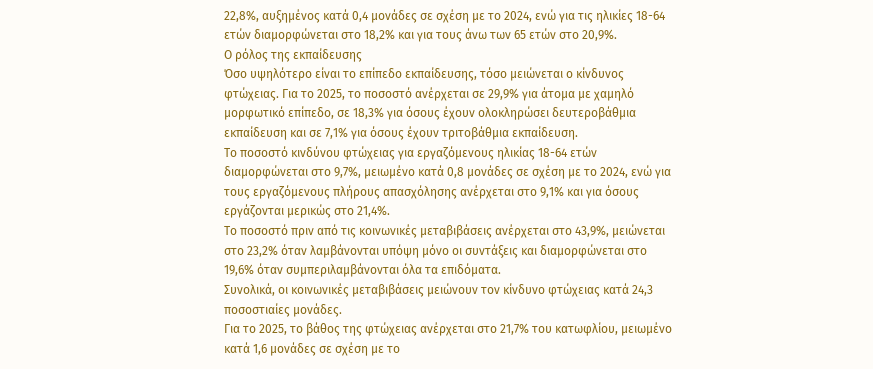22,8%, αυξημένος κατά 0,4 μονάδες σε σχέση με το 2024, ενώ για τις ηλικίες 18-64 ετών διαμορφώνεται στο 18,2% και για τους άνω των 65 ετών στο 20,9%.
Ο ρόλος της εκπαίδευσης
Όσο υψηλότερο είναι το επίπεδο εκπαίδευσης, τόσο μειώνεται ο κίνδυνος φτώχειας. Για το 2025, το ποσοστό ανέρχεται σε 29,9% για άτομα με χαμηλό μορφωτικό επίπεδο, σε 18,3% για όσους έχουν ολοκληρώσει δευτεροβάθμια εκπαίδευση και σε 7,1% για όσους έχουν τριτοβάθμια εκπαίδευση.
Το ποσοστό κινδύνου φτώχειας για εργαζόμενους ηλικίας 18-64 ετών διαμορφώνεται στο 9,7%, μειωμένο κατά 0,8 μονάδες σε σχέση με το 2024, ενώ για τους εργαζόμενους πλήρους απασχόλησης ανέρχεται στο 9,1% και για όσους εργάζονται μερικώς στο 21,4%.
Το ποσοστό πριν από τις κοινωνικές μεταβιβάσεις ανέρχεται στο 43,9%, μειώνεται στο 23,2% όταν λαμβάνονται υπόψη μόνο οι συντάξεις και διαμορφώνεται στο 19,6% όταν συμπεριλαμβάνονται όλα τα επιδόματα.
Συνολικά, οι κοινωνικές μεταβιβάσεις μειώνουν τον κίνδυνο φτώχειας κατά 24,3 ποσοστιαίες μονάδες.
Για το 2025, το βάθος της φτώχειας ανέρχεται στο 21,7% του κατωφλίου, μειωμένο κατά 1,6 μονάδες σε σχέση με το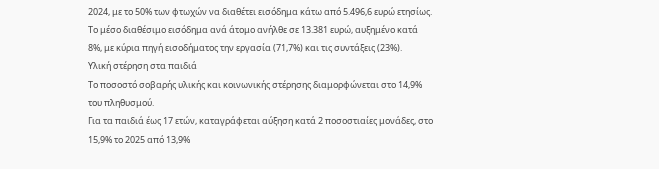2024, με το 50% των φτωχών να διαθέτει εισόδημα κάτω από 5.496,6 ευρώ ετησίως.
Το μέσο διαθέσιμο εισόδημα ανά άτομο ανήλθε σε 13.381 ευρώ, αυξημένο κατά 8%, με κύρια πηγή εισοδήματος την εργασία (71,7%) και τις συντάξεις (23%).
Υλική στέρηση στα παιδιά
Το ποσοστό σοβαρής υλικής και κοινωνικής στέρησης διαμορφώνεται στο 14,9% του πληθυσμού.
Για τα παιδιά έως 17 ετών, καταγράφεται αύξηση κατά 2 ποσοστιαίες μονάδες, στο 15,9% το 2025 από 13,9%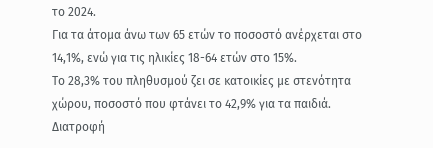το 2024.
Για τα άτομα άνω των 65 ετών το ποσοστό ανέρχεται στο 14,1%, ενώ για τις ηλικίες 18-64 ετών στο 15%.
Το 28,3% του πληθυσμού ζει σε κατοικίες με στενότητα χώρου, ποσοστό που φτάνει το 42,9% για τα παιδιά.
Διατροφή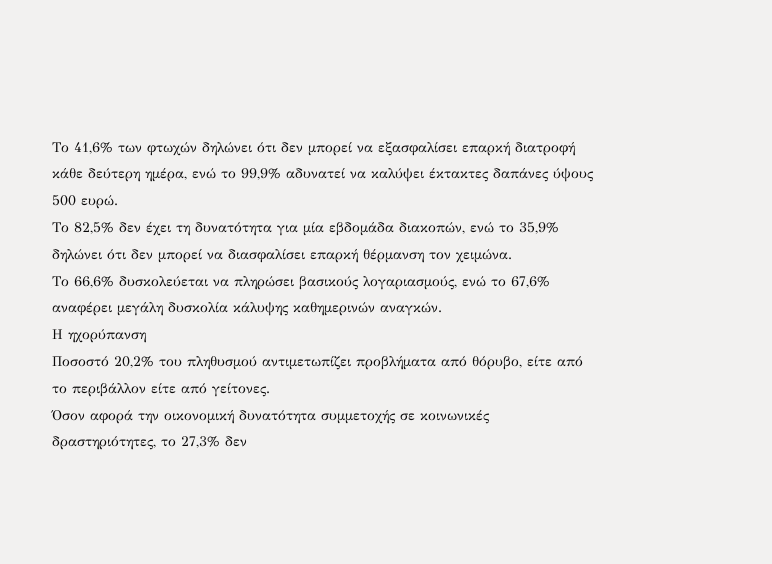Το 41,6% των φτωχών δηλώνει ότι δεν μπορεί να εξασφαλίσει επαρκή διατροφή κάθε δεύτερη ημέρα, ενώ το 99,9% αδυνατεί να καλύψει έκτακτες δαπάνες ύψους 500 ευρώ.
Το 82,5% δεν έχει τη δυνατότητα για μία εβδομάδα διακοπών, ενώ το 35,9% δηλώνει ότι δεν μπορεί να διασφαλίσει επαρκή θέρμανση τον χειμώνα.
Το 66,6% δυσκολεύεται να πληρώσει βασικούς λογαριασμούς, ενώ το 67,6% αναφέρει μεγάλη δυσκολία κάλυψης καθημερινών αναγκών.
Η ηχορύπανση
Ποσοστό 20,2% του πληθυσμού αντιμετωπίζει προβλήματα από θόρυβο, είτε από το περιβάλλον είτε από γείτονες.
Όσον αφορά την οικονομική δυνατότητα συμμετοχής σε κοινωνικές δραστηριότητες, το 27,3% δεν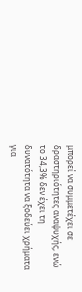μπορεί να συμμετέχει σε δραστηριότητες αναψυχής, ενώ το 34,3% δεν έχει τη δυνατότητα να ξοδεύει χρήματα για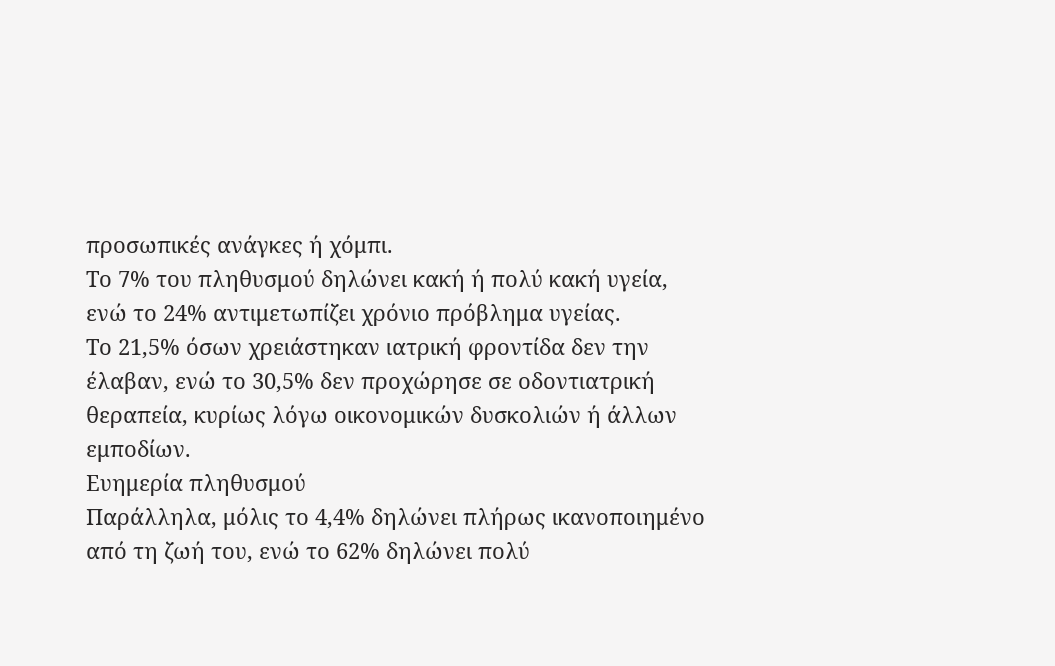προσωπικές ανάγκες ή χόμπι.
Το 7% του πληθυσμού δηλώνει κακή ή πολύ κακή υγεία, ενώ το 24% αντιμετωπίζει χρόνιο πρόβλημα υγείας.
Το 21,5% όσων χρειάστηκαν ιατρική φροντίδα δεν την έλαβαν, ενώ το 30,5% δεν προχώρησε σε οδοντιατρική θεραπεία, κυρίως λόγω οικονομικών δυσκολιών ή άλλων εμποδίων.
Ευημερία πληθυσμού
Παράλληλα, μόλις το 4,4% δηλώνει πλήρως ικανοποιημένο από τη ζωή του, ενώ το 62% δηλώνει πολύ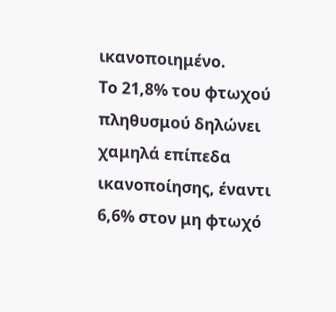ικανοποιημένο.
Το 21,8% του φτωχού πληθυσμού δηλώνει χαμηλά επίπεδα ικανοποίησης, έναντι 6,6% στον μη φτωχό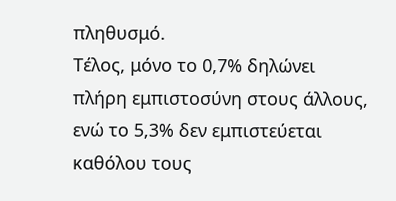πληθυσμό.
Τέλος, μόνο το 0,7% δηλώνει πλήρη εμπιστοσύνη στους άλλους, ενώ το 5,3% δεν εμπιστεύεται καθόλου τους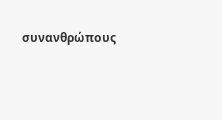συνανθρώπους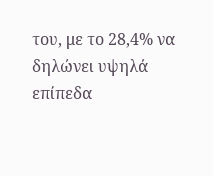του, με το 28,4% να δηλώνει υψηλά επίπεδα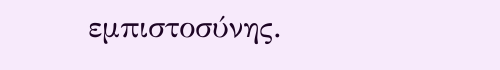εμπιστοσύνης.